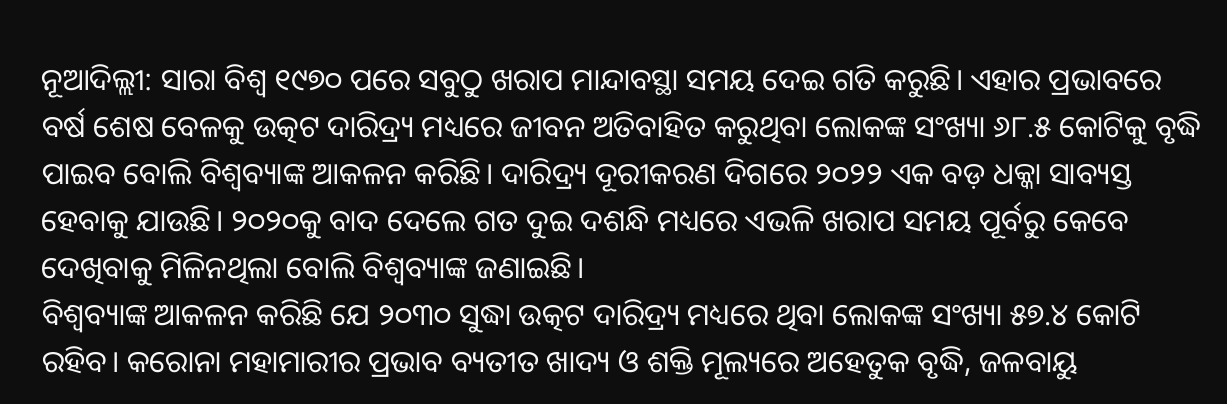ନୂଆଦିଲ୍ଲୀ: ସାରା ବିଶ୍ବ ୧୯୭୦ ପରେ ସବୁଠୁ ଖରାପ ମାନ୍ଦାବସ୍ଥା ସମୟ ଦେଇ ଗତି କରୁଛି। ଏହାର ପ୍ରଭାବରେ ବର୍ଷ ଶେଷ ବେଳକୁ ଉତ୍କଟ ଦାରିଦ୍ର୍ୟ ମଧ୍ୟରେ ଜୀବନ ଅତିବାହିତ କରୁଥିବା ଲୋକଙ୍କ ସଂଖ୍ୟା ୬୮.୫ କୋଟିକୁ ବୃଦ୍ଧି ପାଇବ ବୋଲି ବିଶ୍ବବ୍ୟାଙ୍କ ଆକଳନ କରିଛି। ଦାରିଦ୍ର୍ୟ ଦୂରୀକରଣ ଦିଗରେ ୨୦୨୨ ଏକ ବଡ଼ ଧକ୍କା ସାବ୍ୟସ୍ତ ହେବାକୁ ଯାଉଛି। ୨୦୨୦କୁ ବାଦ ଦେଲେ ଗତ ଦୁଇ ଦଶନ୍ଧି ମଧ୍ୟରେ ଏଭଳି ଖରାପ ସମୟ ପୂର୍ବରୁ କେବେ ଦେଖିବାକୁ ମିଳିନଥିଲା ବୋଲି ବିଶ୍ବବ୍ୟାଙ୍କ ଜଣାଇଛି।
ବିଶ୍ବବ୍ୟାଙ୍କ ଆକଳନ କରିଛି ଯେ ୨୦୩୦ ସୁଦ୍ଧା ଉତ୍କଟ ଦାରିଦ୍ର୍ୟ ମଧ୍ୟରେ ଥିବା ଲୋକଙ୍କ ସଂଖ୍ୟା ୫୭.୪ କୋଟି ରହିବ। କରୋନା ମହାମାରୀର ପ୍ରଭାବ ବ୍ୟତୀତ ଖାଦ୍ୟ ଓ ଶକ୍ତି ମୂଲ୍ୟରେ ଅହେତୁକ ବୃଦ୍ଧି, ଜଳବାୟୁ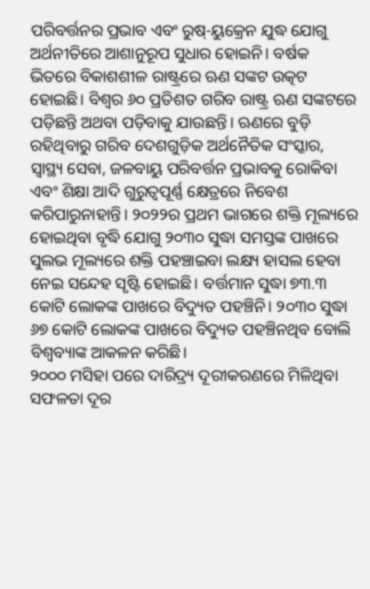ପରିବର୍ତ୍ତନର ପ୍ରଭାବ ଏବଂ ରୁଷ୍-ୟୁକ୍ରେନ ଯୁଦ୍ଧ ଯୋଗୁ ଅର୍ଥନୀତିରେ ଆଶାନୁରୂପ ସୁଧାର ହୋଇନି। ବର୍ଷକ ଭିତରେ ବିକାଶଶୀଳ ରାଷ୍ଟ୍ରରେ ଋଣ ସଙ୍କଟ ଉତ୍କଟ ହୋଇଛି। ବିଶ୍ବର ୬୦ ପ୍ରତିଶତ ଗରିବ ରାଷ୍ଟ୍ର ଋଣ ସଙ୍କଟରେ ପଡ଼ିଛନ୍ତି ଅଥବା ପଡ଼ିବାକୁ ଯାଉଛନ୍ତି। ଋଣରେ ବୁଡ଼ି ରହିଥିବାରୁ ଗରିବ ଦେଶଗୁଡ଼ିକ ଅର୍ଥନୈତିକ ସଂସ୍କାର, ସ୍ବାସ୍ଥ୍ୟ ସେବା, ଜଳବାୟୁ ପରିବର୍ତ୍ତନ ପ୍ରଭାବକୁ ରୋକିବା ଏବଂ ଶିକ୍ଷା ଆଦି ଗୁରୁତ୍ବପୂର୍ଣ୍ଣ କ୍ଷେତ୍ରରେ ନିବେଶ କରିପାରୁନାହାନ୍ତି। ୨୦୨୨ର ପ୍ରଥମ ଭାଗରେ ଶକ୍ତି ମୂଲ୍ୟରେ ହୋଇଥିବା ବୃଦ୍ଧି ଯୋଗୁ ୨୦୩୦ ସୁଦ୍ଧା ସମସ୍ତଙ୍କ ପାଖରେ ସୁଲଭ ମୂଲ୍ୟରେ ଶକ୍ତି ପହଞ୍ଚାଇବା ଲକ୍ଷ୍ୟ ହାସଲ ହେବା ନେଇ ସନ୍ଦେହ ସୃଷ୍ଟି ହୋଇଛି। ବର୍ତ୍ତମାନ ସୁଦ୍ଧା ୭୩.୩ କୋଟି ଲୋକଙ୍କ ପାଖରେ ବିଦ୍ୟୁତ ପହଞ୍ଚିନି। ୨୦୩୦ ସୁଦ୍ଧା ୬୭ କୋଟି ଲୋକଙ୍କ ପାଖରେ ବିଦ୍ୟୁତ ପହଞ୍ଚିନଥିବ ବୋଲି ବିଶ୍ବବ୍ୟାଙ୍କ ଆକଳନ କରିଛି।
୨୦୦୦ ମସିହା ପରେ ଦାରିଦ୍ର୍ୟ ଦୂରୀକରଣରେ ମିଳିଥିବା ସଫଳତା ଦୂର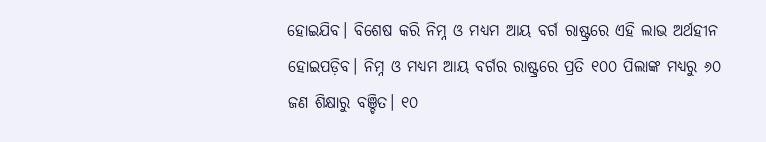ହୋଇଯିବ। ବିଶେଷ କରି ନିମ୍ନ ଓ ମଧ୍ୟମ ଆୟ ବର୍ଗ ରାଷ୍ଟ୍ରରେ ଏହି ଲାଭ ଅର୍ଥହୀନ ହୋଇପଡ଼ିବ। ନିମ୍ନ ଓ ମଧ୍ୟମ ଆୟ ବର୍ଗର ରାଷ୍ଟ୍ରରେ ପ୍ରତି ୧୦୦ ପିଲାଙ୍କ ମଧ୍ୟରୁ ୬୦ ଜଣ ଶିକ୍ଷାରୁ ବଞ୍ଚିତ। ୧୦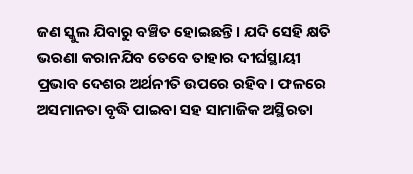ଜଣ ସ୍କୁଲ ଯିବାରୁ ବଞ୍ଚିତ ହୋଇଛନ୍ତି। ଯଦି ସେହି କ୍ଷତି ଭରଣା କରାନଯିବ ତେବେ ତାହାର ଦୀର୍ଘସ୍ଥାୟୀ ପ୍ରଭାବ ଦେଶର ଅର୍ଥନୀତି ଉପରେ ରହିବ। ଫଳରେ ଅସମାନତା ବୃଦ୍ଧି ପାଇବା ସହ ସାମାଜିକ ଅସ୍ଥିରତା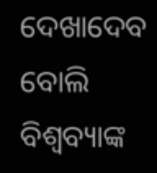ଦେଖାଦେବ ବୋଲି ବିଶ୍ବବ୍ୟାଙ୍କ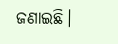ଜଣାଇଛି।